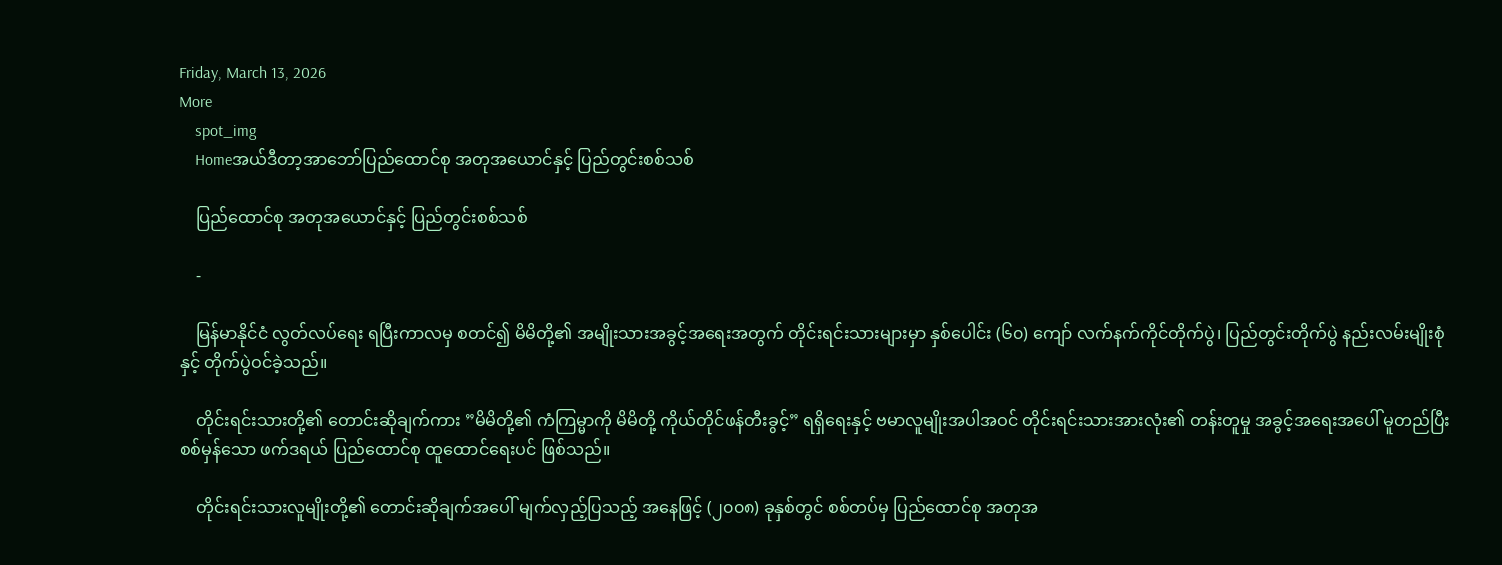Friday, March 13, 2026
More
    spot_img
    Homeအယ်ဒီတာ့အာဘော်ပြည်ထောင်စု အတုအယောင်နှင့် ပြည်တွင်းစစ်သစ်

    ပြည်ထောင်စု အတုအယောင်နှင့် ပြည်တွင်းစစ်သစ်

    -

    မြန်မာနိုင်ငံ လွတ်လပ်ရေး ရပြီးကာလမှ စတင်၍ မိမိတို့၏ အမျိုးသားအခွင့်အရေးအတွက် တိုင်းရင်းသားများမှာ နှစ်ပေါင်း (၆၀) ကျော် လက်နက်ကိုင်တိုက်ပွဲ၊ ပြည်တွင်းတိုက်ပွဲ နည်းလမ်းမျိုးစုံနှင့် တိုက်ပွဲဝင်ခဲ့သည်။

    တိုင်းရင်းသားတို့၏ တောင်းဆိုချက်ကား ”မိမိတို့၏ ကံကြမ္မာကို မိမိတို့ ကိုယ်တိုင်ဖန်တီးခွင့်” ရရှိရေးနှင့် ဗမာလူမျိုးအပါအဝင် တိုင်းရင်းသားအားလုံး၏ တန်းတူမှု အခွင့်အရေးအပေါ် မူတည်ပြီး စစ်မှန်သော ဖက်ဒရယ် ပြည်ထောင်စု ထူထောင်ရေးပင် ဖြစ်သည်။

    တိုင်းရင်းသားလူမျိုးတို့၏ တောင်းဆိုချက်အပေါ် မျက်လှည့်ပြသည့် အနေဖြင့် (၂၀၀၈) ခုနှစ်တွင် စစ်တပ်မှ ပြည်ထောင်စု အတုအ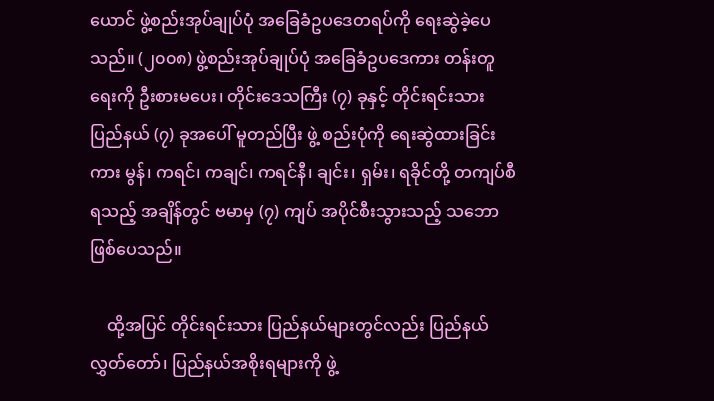ယောင် ဖွဲ့စည်းအုပ်ချုပ်ပုံ အခြေခံဥပဒေတရပ်ကို ရေးဆွဲခဲ့ပေသည်။ (၂၀၀၈) ဖွဲ့စည်းအုပ်ချုပ်ပုံ အခြေခံဥပဒေကား တန်းတူရေးကို ဦးစားမပေး၊ တိုင်းဒေသကြီး (၇) ခုနှင့် တိုင်းရင်းသား ပြည်နယ် (၇) ခုအပေါ် မူတည်ပြီး ဖွဲ့ စည်းပုံကို ရေးဆွဲထားခြင်းကား မွန်၊ ကရင်၊ ကချင်၊ ကရင်နီ၊ ချင်း၊ ရှမ်း၊ ရခိုင်တို့ တကျပ်စီရသည့် အချိန်တွင် ဗမာမှ (၇) ကျပ် အပိုင်စီးသွားသည့် သဘော ဖြစ်ပေသည်။

    ထို့အပြင် တိုင်းရင်းသား ပြည်နယ်များတွင်လည်း ပြည်နယ်လွှတ်တော်၊ ပြည်နယ်အစိုးရများကို ဖွဲ့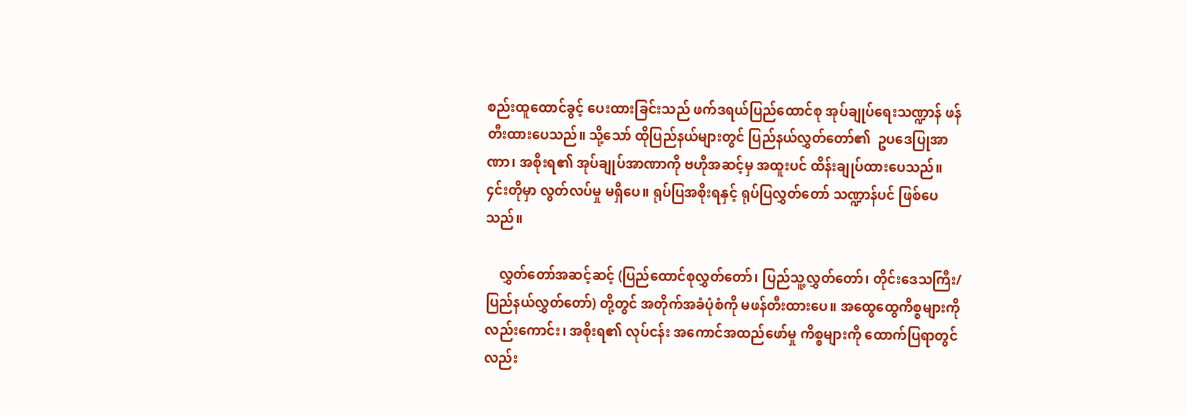စည်းထူထောင်ခွင့် ပေးထားခြင်းသည် ဖက်ဒရယ်ပြည်ထောင်စု အုပ်ချုပ်ရေးသဏ္ဍာန် ဖန်တီးထားပေသည်။ သို့သော် ထိုပြည်နယ်များတွင် ပြည်နယ်လွှတ်တော်၏  ဥပဒေပြုအာဏာ၊ အစိုးရ၏ အုပ်ချုပ်အာဏာကို ဗဟိုအဆင့်မှ အထူးပင် ထိန်းချုပ်ထားပေသည်။ ၄င်းတိုမှာ လွတ်လပ်မှု မရှိပေ။ ရုပ်ပြအစိုးရနှင့် ရုပ်ပြလွှတ်တော် သဏ္ဍာန်ပင် ဖြစ်ပေသည်။

    လွှတ်တော်အဆင့်ဆင့် (ပြည်ထောင်စုလွှတ်တော်၊ ပြည်သူ့လွှတ်တော်၊ တိုင်းဒေသကြီး/ ပြည်နယ်လွှတ်တော်) တို့တွင် အတိုက်အခံပုံစံကို မဖန်တီးထားပေ။ အထွေထွေကိစ္စများကိုလည်းကောင်း၊ အစိုးရ၏ လုပ်ငန်း အကောင်အထည်ဖော်မှု ကိစ္စများကို ထောက်ပြရာတွင်လည်း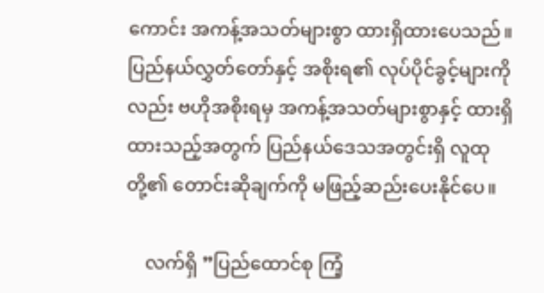ကောင်း အကန့်အသတ်များစွာ ထားရှိထားပေသည်။ ပြည်နယ်လွှတ်တော်နှင့် အစိုးရ၏ လုပ်ပိုင်ခွင့်များကိုလည်း ဗဟိုအစိုးရမှ အကန့်အသတ်များစွာနှင့် ထားရှိထားသည့်အတွက် ပြည်နယ်ဒေသအတွင်းရှိ လူထုတို့၏ တောင်းဆိုချက်ကို မဖြည့်ဆည်းပေးနိုင်ပေ။

    လက်ရှိ ”ပြည်ထောင်စု ကြံ့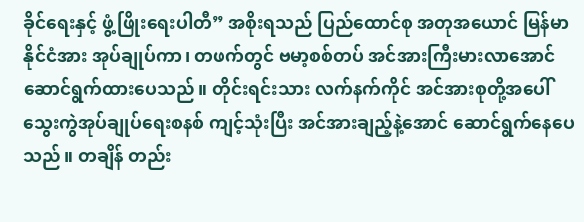ခိုင်ရေးနှင့် ဖွံ့ဖြိုးရေးပါတီ” အစိုးရသည် ပြည်ထောင်စု အတုအယောင် မြန်မာနိုင်ငံအား အုပ်ချုပ်ကာ၊ တဖက်တွင် ဗမာ့စစ်တပ် အင်အားကြီးမားလာအောင် ဆောင်ရွက်ထားပေသည်။ တိုင်းရင်းသား လက်နက်ကိုင် အင်အားစုတို့အပေါ် သွေးကွဲအုပ်ချုပ်ရေးစနစ် ကျင့်သုံးပြီး အင်အားချည့်နဲ့အောင် ဆောင်ရွက်နေပေသည်။ တချိန် တည်း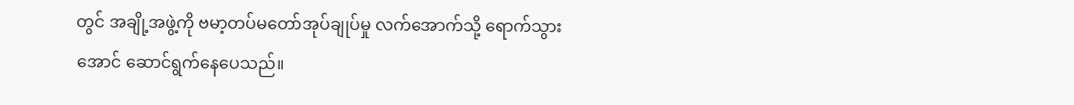တွင် အချို့အဖွဲ့ကို ဗမာ့တပ်မတော်အုပ်ချုပ်မှု လက်အောက်သို့ ရောက်သွားအောင် ဆောင်ရွက်နေပေသည်။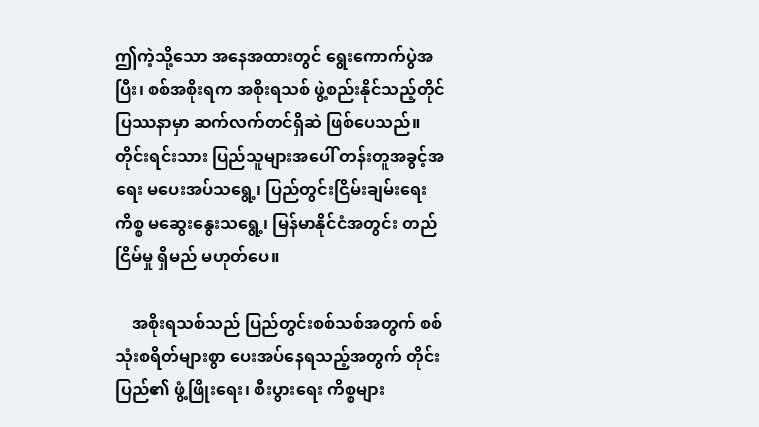ဤကဲ့သို့သော အနေအထားတွင် ရွေးကောက်ပွဲအပြီး၊ စစ်အစိုးရက အစိုးရသစ် ဖွဲ့စည်းနိုင်သည့်တိုင် ပြဿနာမှာ ဆက်လက်တင်ရှိဆဲ ဖြစ်ပေသည်။ တိုင်းရင်းသား ပြည်သူများအပေါ် တန်းတူအခွင့်အရေး မပေးအပ်သရွေ့၊ ပြည်တွင်းငြိမ်းချမ်းရေးကိစ္စ မဆွေးနွေးသရွေ့၊ မြန်မာနိုင်ငံအတွင်း တည်ငြိမ်မှု ရှိမည် မဟုတ်ပေ။

    အစိုးရသစ်သည် ပြည်တွင်းစစ်သစ်အတွက် စစ်သုံးစရိတ်များစွာ ပေးအပ်နေရသည့်အတွက် တိုင်းပြည်၏ ဖွံ့ဖြိုးရေး၊ စီးပွားရေး ကိစ္စများ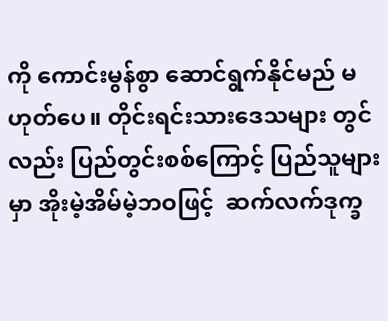ကို ကောင်းမွန်စွာ ဆောင်ရွက်နိုင်မည် မဟုတ်ပေ။ တိုင်းရင်းသားဒေသများ တွင်လည်း ပြည်တွင်းစစ်ကြောင့် ပြည်သူများမှာ အိုးမဲ့အိမ်မဲ့ဘဝဖြင့်  ဆက်လက်ဒုက္ခ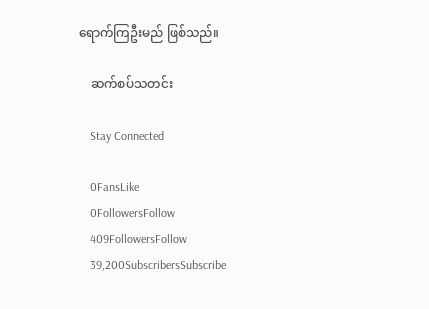ရောက်ကြဦးမည် ဖြစ်သည်။

    ဆက်စပ်သတင်း

    Stay Connected

    0FansLike
    0FollowersFollow
    409FollowersFollow
    39,200SubscribersSubscribe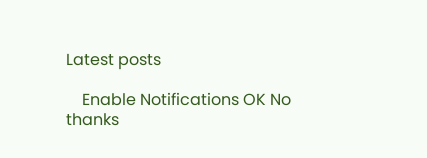Latest posts

    Enable Notifications OK No thanks